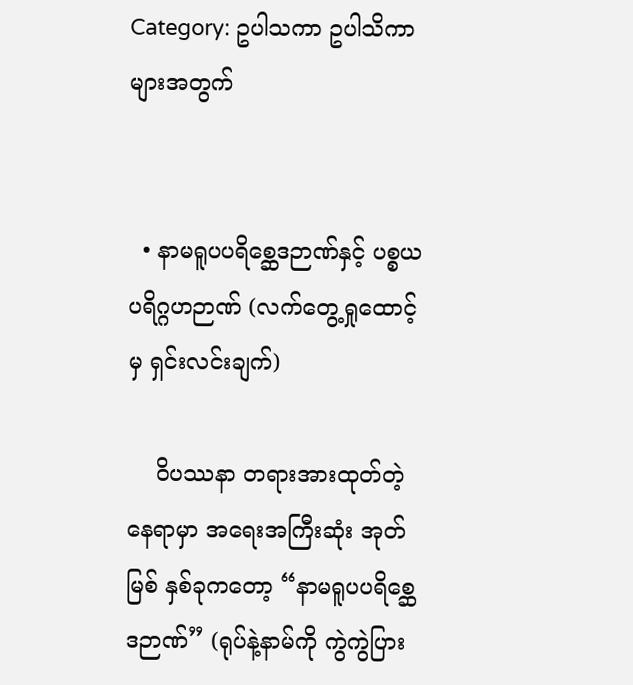Category: ဥပါသကာ ဥပါသိကာ များအတွက်


  • နာမရူပပရိစ္ဆေဒဉာဏ်နှင့် ပစ္စယပရိဂ္ဂဟဉာဏ် (လက်တွေ့ရှုထောင့်မှ ရှင်းလင်းချက်)

    ဝိပဿနာ တရားအားထုတ်တဲ့ နေရာမှာ အရေးအကြီးဆုံး အုတ်မြစ် နှစ်ခုကတော့ “နာမရူပပရိစ္ဆေဒဉာဏ်” (ရုပ်နဲ့နာမ်ကို ကွဲကွဲပြား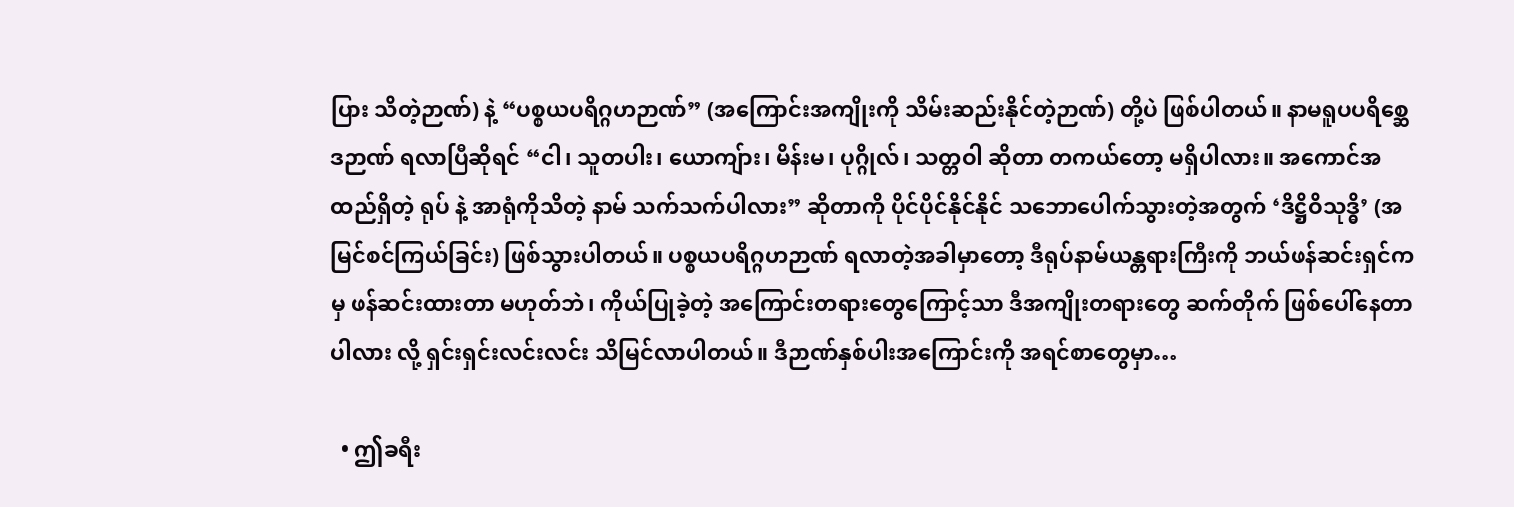ပြား သိတဲ့ဉာဏ်) နဲ့ “ပစ္စယပရိဂ္ဂဟဉာဏ်” (အကြောင်းအကျိုးကို သိမ်းဆည်းနိုင်တဲ့ဉာဏ်) တို့ပဲ ဖြစ်ပါတယ်။ နာမရူပပရိစ္ဆေဒဉာဏ် ရလာပြီဆိုရင် “ငါ၊ သူတပါး၊ ယောကျ်ား၊ မိန်းမ၊ ပုဂ္ဂိုလ်၊ သတ္တဝါ ဆိုတာ တကယ်တော့ မရှိပါလား။ အကောင်အထည်ရှိတဲ့ ရုပ် နဲ့ အာရုံကိုသိတဲ့ နာမ် သက်သက်ပါလား” ဆိုတာကို ပိုင်ပိုင်နိုင်နိုင် သဘောပေါက်သွားတဲ့အတွက် ‘ဒိဋ္ဌိဝိသုဒ္ဓိ’ (အမြင်စင်ကြယ်ခြင်း) ဖြစ်သွားပါတယ်။ ပစ္စယပရိဂ္ဂဟဉာဏ် ရလာတဲ့အခါမှာတော့ ဒီရုပ်နာမ်ယန္တရားကြီးကို ဘယ်ဖန်ဆင်းရှင်ကမှ ဖန်ဆင်းထားတာ မဟုတ်ဘဲ၊ ကိုယ်ပြုခဲ့တဲ့ အကြောင်းတရားတွေကြောင့်သာ ဒီအကျိုးတရားတွေ ဆက်တိုက် ဖြစ်ပေါ်နေတာပါလား လို့ ရှင်းရှင်းလင်းလင်း သိမြင်လာပါတယ်။ ဒီဉာဏ်နှစ်ပါးအကြောင်းကို အရင်စာတွေမှာ…

  • ဤခရီး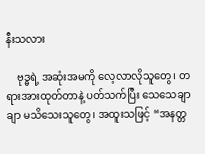နီးသလား

    ဗုဒ္ဓရဲ့ အဆုံးအမကို လေ့လာလိုသူတွေ၊ တရားအားထုတ်တာနဲ့ ပတ်သက်ပြီး သေသေချာချာ မသိသေးသူတွေ၊ အထူးသဖြင့် “အနတ္တ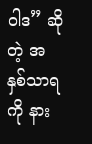ဝါဒ” ဆိုတဲ့ အနှစ်သာရကို နား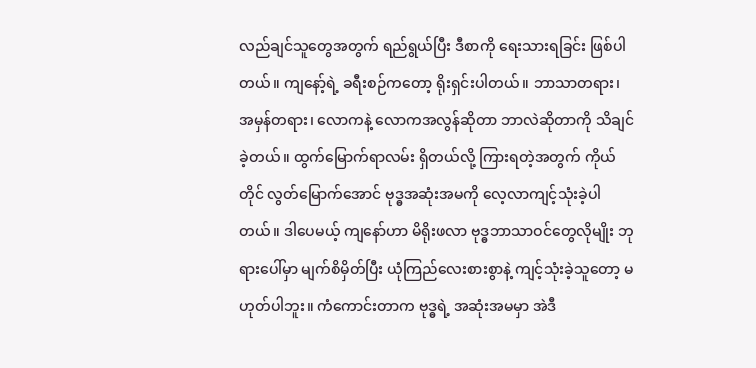လည်ချင်သူတွေအတွက် ရည်ရွယ်ပြီး ဒီစာကို ရေးသားရခြင်း ဖြစ်ပါတယ်။ ကျနော့်ရဲ့ ခရီးစဉ်ကတော့ ရိုးရှင်းပါတယ်။ ဘာသာတရား၊ အမှန်တရား၊ လောကနဲ့ လောကအလွန်ဆိုတာ ဘာလဲဆိုတာကို သိချင်ခဲ့တယ်။ ထွက်မြောက်ရာလမ်း ရှိတယ်လို့ ကြားရတဲ့အတွက် ကိုယ်တိုင် လွတ်မြောက်အောင် ဗုဒ္ဓအဆုံးအမကို လေ့လာကျင့်သုံးခဲ့ပါတယ်။ ဒါပေမယ့် ကျနော်ဟာ မိရိုးဖလာ ဗုဒ္ဓဘာသာဝင်တွေလိုမျိုး ဘုရားပေါ်မှာ မျက်စိမှိတ်ပြီး ယုံကြည်လေးစားစွာနဲ့ ကျင့်သုံးခဲ့သူတော့ မဟုတ်ပါဘူး။ ကံကောင်းတာက ဗုဒ္ဓရဲ့ အဆုံးအမမှာ အဲဒီ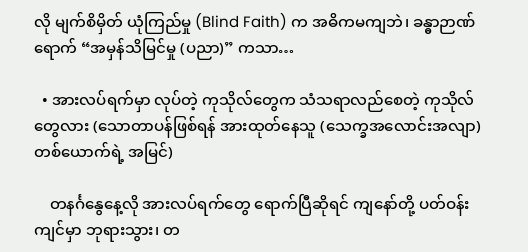လို မျက်စိမှိတ် ယုံကြည်မှု (Blind Faith) က အဓိကမကျဘဲ၊ ခန္ဓာဉာဏ်ရောက် “အမှန်သိမြင်မှု (ပညာ)” ကသာ…

  • အားလပ်ရက်မှာ လုပ်တဲ့ ကုသိုလ်တွေက သံသရာလည်စေတဲ့ ကုသိုလ်တွေလား (သောတာပန်ဖြစ်ရန် အားထုတ်နေသူ (သေက္ခအလောင်းအလျာ) တစ်ယောက်ရဲ့ အမြင်)

    တနင်္ဂနွေနေ့လို အားလပ်ရက်တွေ ရောက်ပြီဆိုရင် ကျနော်တို့ ပတ်ဝန်းကျင်မှာ ဘုရားသွား၊ တ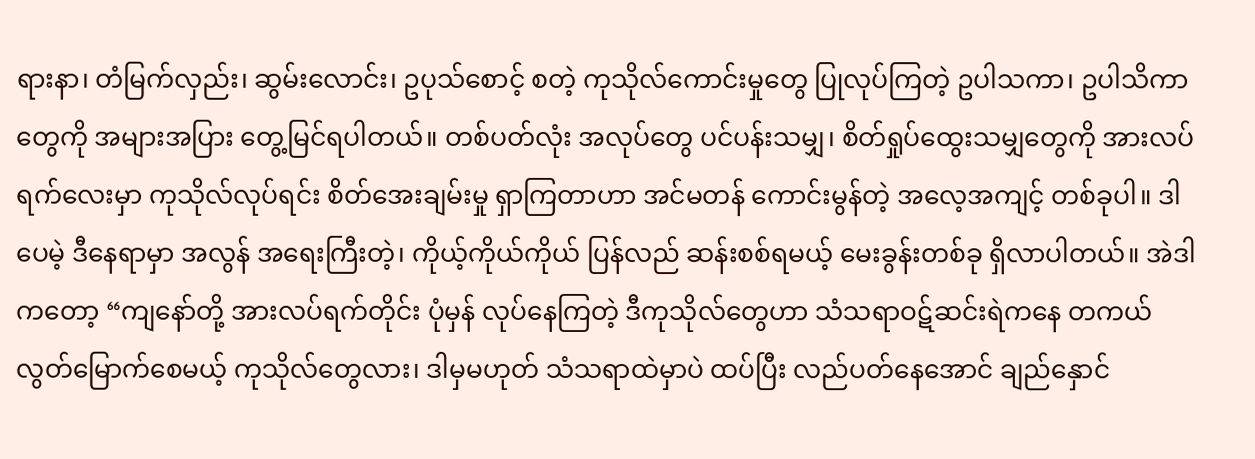ရားနာ၊ တံမြက်လှည်း၊ ဆွမ်းလောင်း၊ ဥပုသ်စောင့် စတဲ့ ကုသိုလ်ကောင်းမှုတွေ ပြုလုပ်ကြတဲ့ ဥပါသကာ၊ ဥပါသိကာတွေကို အများအပြား တွေ့မြင်ရပါတယ်။ တစ်ပတ်လုံး အလုပ်တွေ ပင်ပန်းသမျှ၊ စိတ်ရှုပ်ထွေးသမျှတွေကို အားလပ်ရက်လေးမှာ ကုသိုလ်လုပ်ရင်း စိတ်အေးချမ်းမှု ရှာကြတာဟာ အင်မတန် ကောင်းမွန်တဲ့ အလေ့အကျင့် တစ်ခုပါ။ ဒါပေမဲ့ ဒီနေရာမှာ အလွန် အရေးကြီးတဲ့၊ ကိုယ့်ကိုယ်ကိုယ် ပြန်လည် ဆန်းစစ်ရမယ့် မေးခွန်းတစ်ခု ရှိလာပါတယ်။ အဲဒါကတော့ “ကျနော်တို့ အားလပ်ရက်တိုင်း ပုံမှန် လုပ်နေကြတဲ့ ဒီကုသိုလ်တွေဟာ သံသရာဝဋ်ဆင်းရဲကနေ တကယ် လွတ်မြောက်စေမယ့် ကုသိုလ်တွေလား၊ ဒါမှမဟုတ် သံသရာထဲမှာပဲ ထပ်ပြီး လည်ပတ်နေအောင် ချည်နှောင်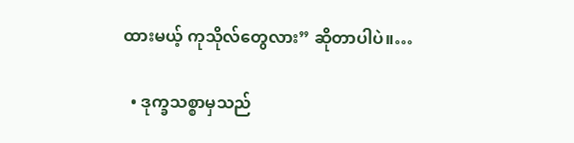ထားမယ့် ကုသိုလ်တွေလား” ဆိုတာပါပဲ။…

  • ဒုက္ခသစ္စာမှသည်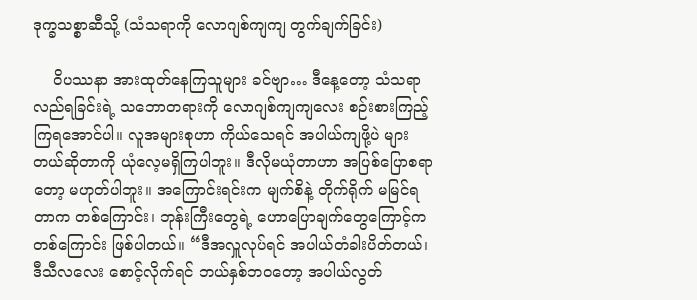ဒုက္ခသစ္စာဆီသို့ (သံသရာကို လောဂျစ်ကျကျ တွက်ချက်ခြင်း)

    ဝိပဿနာ အားထုတ်နေကြသူများ ခင်ဗျာ… ဒီနေ့တော့ သံသရာလည်ရခြင်းရဲ့ သဘောတရားကို လောဂျစ်ကျကျလေး စဉ်းစားကြည့်ကြရအောင်ပါ။ လူအများစုဟာ ကိုယ်သေရင် အပါယ်ကျဖို့ပဲ များတယ်ဆိုတာကို ယုံလေ့မရှိကြပါဘူး။ ဒီလိုမယုံတာဟာ အပြစ်ပြောစရာတော့ မဟုတ်ပါဘူး။ အကြောင်းရင်းက မျက်စိနဲ့ တိုက်ရိုက် မမြင်ရတာက တစ်ကြောင်း၊ ဘုန်းကြီးတွေရဲ့ ဟောပြောချက်တွေကြောင့်က တစ်ကြောင်း ဖြစ်ပါတယ်။ “ဒီအလှူလုပ်ရင် အပါယ်တံခါးပိတ်တယ်၊ ဒီသီလလေး စောင့်လိုက်ရင် ဘယ်နှစ်ဘဝတော့ အပါယ်လွတ်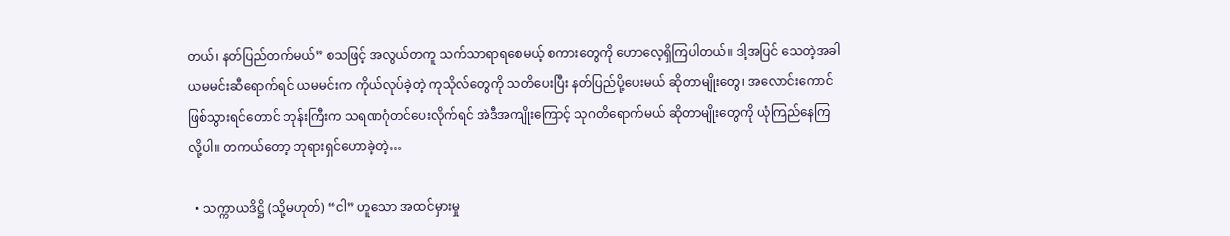တယ်၊ နတ်ပြည်တက်မယ်” စသဖြင့် အလွယ်တကူ သက်သာရာရစေမယ့် စကားတွေကို ဟောလေ့ရှိကြပါတယ်။ ဒါ့အပြင် သေတဲ့အခါ ယမမင်းဆီရောက်ရင် ယမမင်းက ကိုယ်လုပ်ခဲ့တဲ့ ကုသိုလ်တွေကို သတိပေးပြီး နတ်ပြည်ပို့ပေးမယ် ဆိုတာမျိုးတွေ၊ အလောင်းကောင်ဖြစ်သွားရင်တောင် ဘုန်းကြီးက သရဏဂုံတင်ပေးလိုက်ရင် အဲဒီအကျိုးကြောင့် သုဂတိရောက်မယ် ဆိုတာမျိုးတွေကို ယုံကြည်နေကြလို့ပါ။ တကယ်တော့ ဘုရားရှင်ဟောခဲ့တဲ့…

  • သက္ကာယဒိဋ္ဌိ (သို့မဟုတ်) “ငါ” ဟူသော အထင်မှားမှု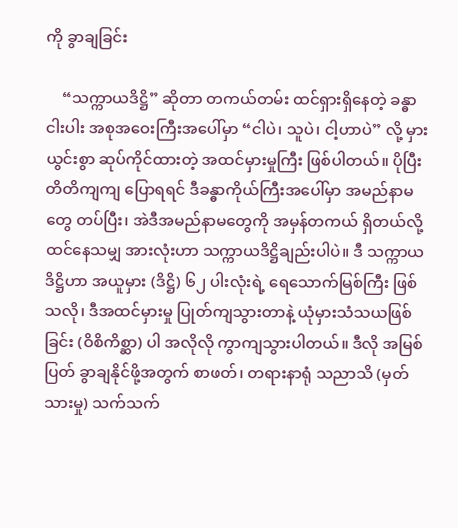ကို ခွာချခြင်း

    “သက္ကာယဒိဋ္ဌိ” ဆိုတာ တကယ်တမ်း ထင်ရှားရှိနေတဲ့ ခန္ဓာငါးပါး အစုအဝေးကြီးအပေါ်မှာ “ငါပဲ၊ သူပဲ၊ ငါ့ဟာပဲ” လို့ မှားယွင်းစွာ ဆုပ်ကိုင်ထားတဲ့ အထင်မှားမှုကြီး ဖြစ်ပါတယ်။ ပိုပြီး တိတိကျကျ ပြောရရင် ဒီခန္ဓာကိုယ်ကြီးအပေါ်မှာ အမည်နာမတွေ တပ်ပြီး၊ အဲဒီအမည်နာမတွေကို အမှန်တကယ် ရှိတယ်လို့ ထင်နေသမျှ အားလုံးဟာ သက္ကာယဒိဋ္ဌိချည်းပါပဲ။ ဒီ သက္ကာယဒိဋ္ဌိဟာ အယူမှား (ဒိဋ္ဌိ) ၆၂ ပါးလုံးရဲ့ ရေသောက်မြစ်ကြီး ဖြစ်သလို၊ ဒီအထင်မှားမှု ပြုတ်ကျသွားတာနဲ့ ယုံမှားသံသယဖြစ်ခြင်း (ဝိစိကိစ္ဆာ) ပါ အလိုလို ကွာကျသွားပါတယ်။ ဒီလို အမြစ်ပြတ် ခွာချနိုင်ဖို့အတွက် စာဖတ်၊ တရားနာရုံ သညာသိ (မှတ်သားမှု) သက်သက်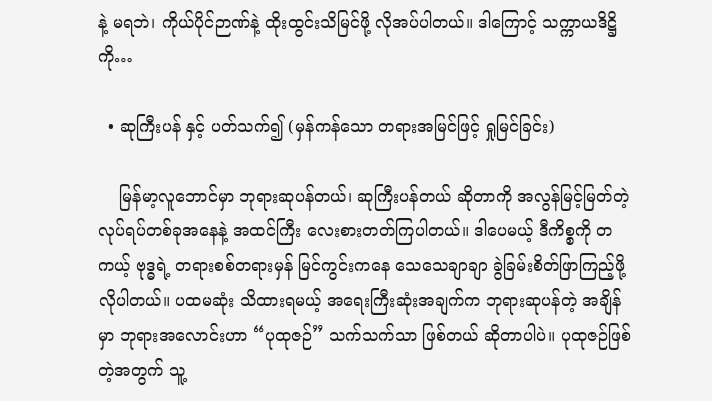နဲ့ မရဘဲ၊ ကိုယ်ပိုင်ဉာဏ်နဲ့ ထိုးထွင်းသိမြင်ဖို့ လိုအပ်ပါတယ်။ ဒါကြောင့် သက္ကာယဒိဋ္ဌိကို…

  • ဆုကြီးပန် နှင့် ပတ်သက်၍ (မှန်ကန်သော တရားအမြင်ဖြင့် ရှုမြင်ခြင်း)

    မြန်မာ့လူဘောင်မှာ ဘုရားဆုပန်တယ်၊ ဆုကြီးပန်တယ် ဆိုတာကို အလွန်မြင့်မြတ်တဲ့ လုပ်ရပ်တစ်ခုအနေနဲ့ အထင်ကြီး လေးစားတတ်ကြပါတယ်။ ဒါပေမယ့် ဒီကိစ္စကို တကယ့် ဗုဒ္ဓရဲ့ တရားစစ်တရားမှန် မြင်ကွင်းကနေ သေသေချာချာ ခွဲခြမ်းစိတ်ဖြာကြည့်ဖို့ လိုပါတယ်။ ပထမဆုံး သိထားရမယ့် အရေးကြီးဆုံးအချက်က ဘုရားဆုပန်တဲ့ အချိန်မှာ ဘုရားအလောင်းဟာ “ပုထုဇဉ်” သက်သက်သာ ဖြစ်တယ် ဆိုတာပါပဲ။ ပုထုဇဉ်ဖြစ်တဲ့အတွက် သူ့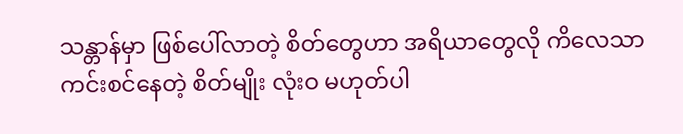သန္တာန်မှာ ဖြစ်ပေါ်လာတဲ့ စိတ်တွေဟာ အရိယာတွေလို ကိလေသာကင်းစင်နေတဲ့ စိတ်မျိုး လုံးဝ မဟုတ်ပါ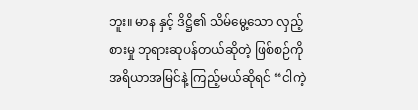ဘူး။ မာန နှင့် ဒိဋ္ဌိ၏ သိမ်မွေ့သော လှည့်စားမှု ဘုရားဆုပန်တယ်ဆိုတဲ့ ဖြစ်စဉ်ကို အရိယာအမြင်နဲ့ ကြည့်မယ်ဆိုရင် “ငါကဲ့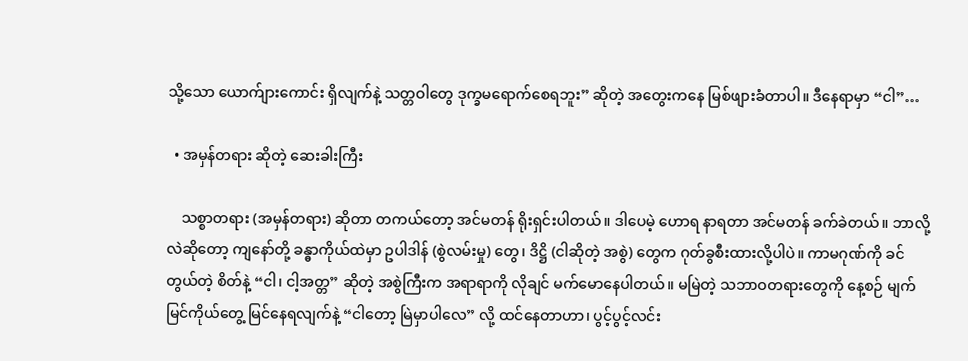သို့သော ယောက်ျားကောင်း ရှိလျက်နဲ့ သတ္တဝါတွေ ဒုက္ခမရောက်စေရဘူး” ဆိုတဲ့ အတွေးကနေ မြစ်ဖျားခံတာပါ။ ဒီနေရာမှာ “ငါ”…

  • အမှန်တရား ဆိုတဲ့ ဆေးခါးကြီး

    သစ္စာတရား (အမှန်တရား) ဆိုတာ တကယ်တော့ အင်မတန် ရိုးရှင်းပါတယ်။ ဒါပေမဲ့ ဟောရ နာရတာ အင်မတန် ခက်ခဲတယ်။ ဘာလို့လဲဆိုတော့ ကျနော်တို့ ခန္ဓာကိုယ်ထဲမှာ ဥပါဒါန် (စွဲလမ်းမှု) တွေ၊ ဒိဋ္ဌိ (ငါဆိုတဲ့ အစွဲ) တွေက ဂုတ်ခွစီးထားလို့ပါပဲ။ ကာမဂုဏ်ကို ခင်တွယ်တဲ့ စိတ်နဲ့ “ငါ၊ ငါ့အတ္တ” ဆိုတဲ့ အစွဲကြီးက အရာရာကို လိုချင် မက်မောနေပါတယ်။ မမြဲတဲ့ သဘာဝတရားတွေကို နေ့စဉ် မျက်မြင်ကိုယ်တွေ့ မြင်နေရလျက်နဲ့ “ငါတော့ မြဲမှာပါလေ” လို့ ထင်နေတာဟာ၊ ပွင့်ပွင့်လင်း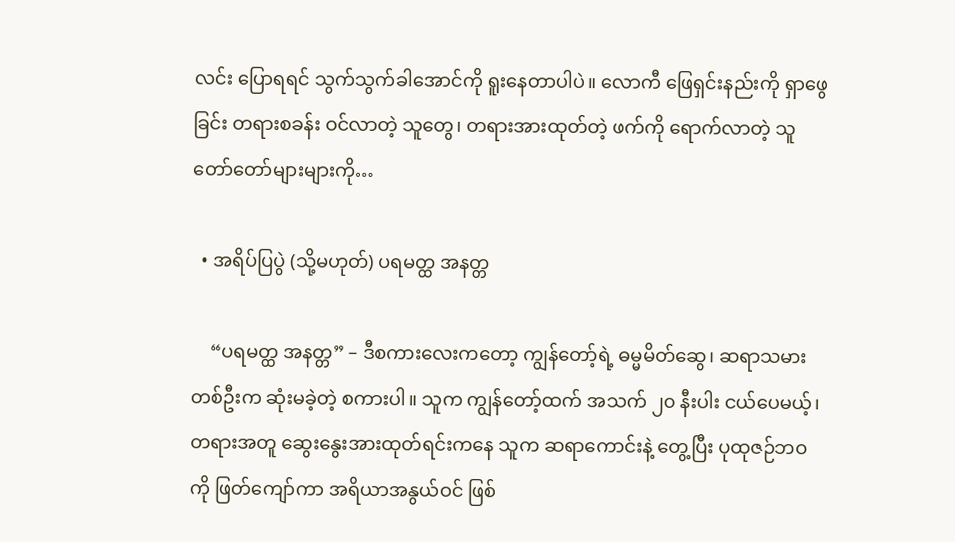လင်း ပြောရရင် သွက်သွက်ခါအောင်ကို ရူးနေတာပါပဲ။ လောကီ ဖြေရှင်းနည်းကို ရှာဖွေခြင်း တရားစခန်း ဝင်လာတဲ့ သူတွေ၊ တရားအားထုတ်တဲ့ ဖက်ကို ရောက်လာတဲ့ သူတော်တော်များများကို…

  • အရိပ်ပြပွဲ (သို့မဟုတ်) ပရမတ္ထ အနတ္တ

    “ပရမတ္ထ အနတ္တ” – ဒီစကားလေးကတော့ ကျွန်တော့်ရဲ့ ဓမ္မမိတ်ဆွေ၊ ဆရာသမားတစ်ဦးက ဆုံးမခဲ့တဲ့ စကားပါ။ သူက ကျွန်တော့်ထက် အသက် ၂၀ နီးပါး ငယ်ပေမယ့်၊ တရားအတူ ဆွေးနွေးအားထုတ်ရင်းကနေ သူက ဆရာကောင်းနဲ့ တွေ့ပြီး ပုထုဇဉ်ဘဝကို ဖြတ်ကျော်ကာ အရိယာအနွယ်ဝင် ဖြစ်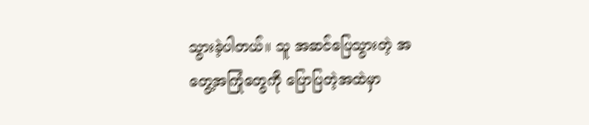သွားခဲ့ပါတယ်။ သူ အဆင်ပြေသွားတဲ့ အတွေ့အကြုံတွေကို ပြောပြတဲ့အထဲမှာ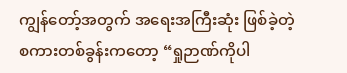ကျွန်တော့်အတွက် အရေးအကြီးဆုံး ဖြစ်ခဲ့တဲ့ စကားတစ်ခွန်းကတော့ “ရှုဉာဏ်ကိုပါ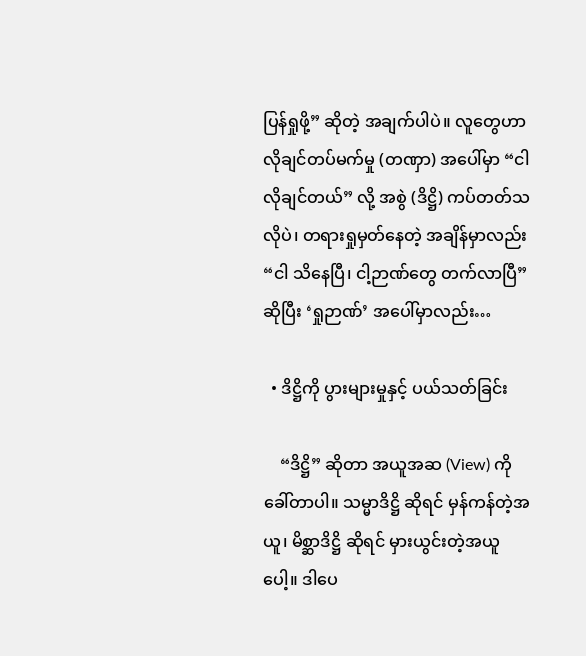ပြန်ရှုဖို့” ဆိုတဲ့ အချက်ပါပဲ။ လူတွေဟာ လိုချင်တပ်မက်မှု (တဏှာ) အပေါ်မှာ “ငါ လိုချင်တယ်” လို့ အစွဲ (ဒိဋ္ဌိ) ကပ်တတ်သလိုပဲ၊ တရားရှုမှတ်နေတဲ့ အချိန်မှာလည်း “ငါ သိနေပြီ၊ ငါ့ဉာဏ်တွေ တက်လာပြီ” ဆိုပြီး ‘ရှုဉာဏ်’ အပေါ်မှာလည်း…

  • ဒိဋ္ဌိကို ပွားများမှုနှင့် ပယ်သတ်ခြင်း

    “ဒိဋ္ဌိ” ဆိုတာ အယူအဆ (View) ကို ခေါ်တာပါ။ သမ္မာဒိဋ္ဌိ ဆိုရင် မှန်ကန်တဲ့အယူ၊ မိစ္ဆာဒိဋ္ဌိ ဆိုရင် မှားယွင်းတဲ့အယူပေါ့။ ဒါပေ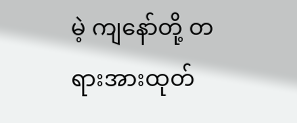မဲ့ ကျနော်တို့ တရားအားထုတ်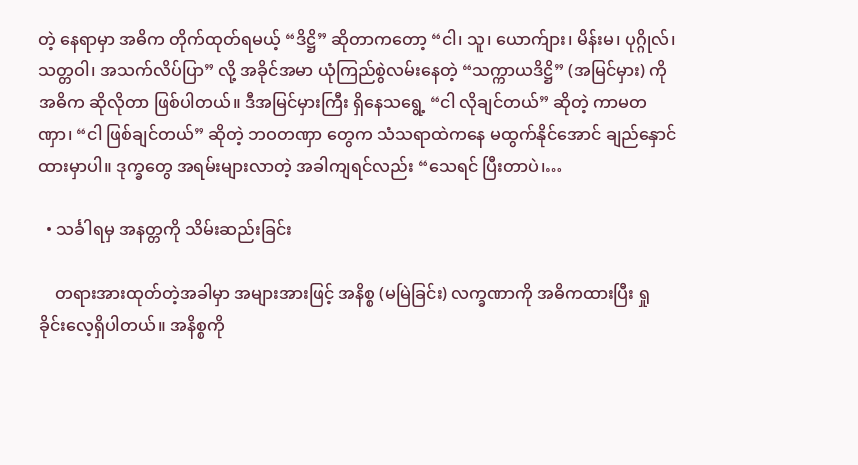တဲ့ နေရာမှာ အဓိက တိုက်ထုတ်ရမယ့် “ဒိဋ္ဌိ” ဆိုတာကတော့ “ငါ၊ သူ၊ ယောက်ျား၊ မိန်းမ၊ ပုဂ္ဂိုလ်၊ သတ္တဝါ၊ အသက်လိပ်ပြာ” လို့ အခိုင်အမာ ယုံကြည်စွဲလမ်းနေတဲ့ “သက္ကာယဒိဋ္ဌိ” (အမြင်မှား) ကို အဓိက ဆိုလိုတာ ဖြစ်ပါတယ်။ ဒီအမြင်မှားကြီး ရှိနေသရွေ့ “ငါ လိုချင်တယ်” ဆိုတဲ့ ကာမတဏှာ၊ “ငါ ဖြစ်ချင်တယ်” ဆိုတဲ့ ဘဝတဏှာ တွေက သံသရာထဲကနေ မထွက်နိုင်အောင် ချည်နှောင်ထားမှာပါ။ ဒုက္ခတွေ အရမ်းများလာတဲ့ အခါကျရင်လည်း “သေရင် ပြီးတာပဲ၊…

  • သင်္ခါရမှ အနတ္တကို သိမ်းဆည်းခြင်း

    တရားအားထုတ်တဲ့အခါမှာ အများအားဖြင့် အနိစ္စ (မမြဲခြင်း) လက္ခဏာကို အဓိကထားပြီး ရှုခိုင်းလေ့ရှိပါတယ်။ အနိစ္စကို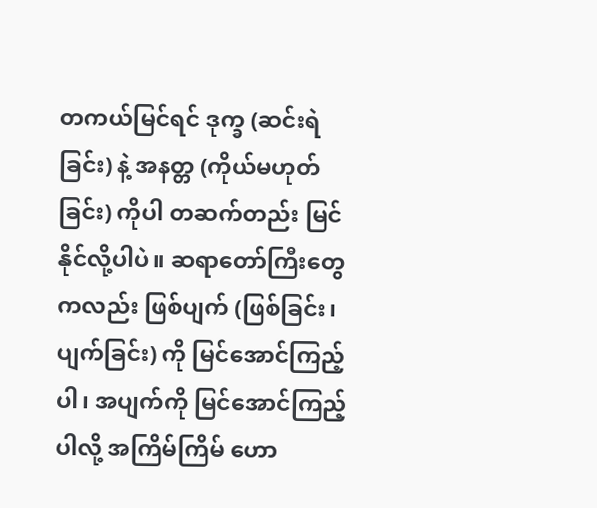တကယ်မြင်ရင် ဒုက္ခ (ဆင်းရဲခြင်း) နဲ့ အနတ္တ (ကိုယ်မဟုတ်ခြင်း) ကိုပါ တဆက်တည်း မြင်နိုင်လို့ပါပဲ။ ဆရာတော်ကြီးတွေကလည်း ဖြစ်ပျက် (ဖြစ်ခြင်း၊ ပျက်ခြင်း) ကို မြင်အောင်ကြည့်ပါ၊ အပျက်ကို မြင်အောင်ကြည့်ပါလို့ အကြိမ်ကြိမ် ဟော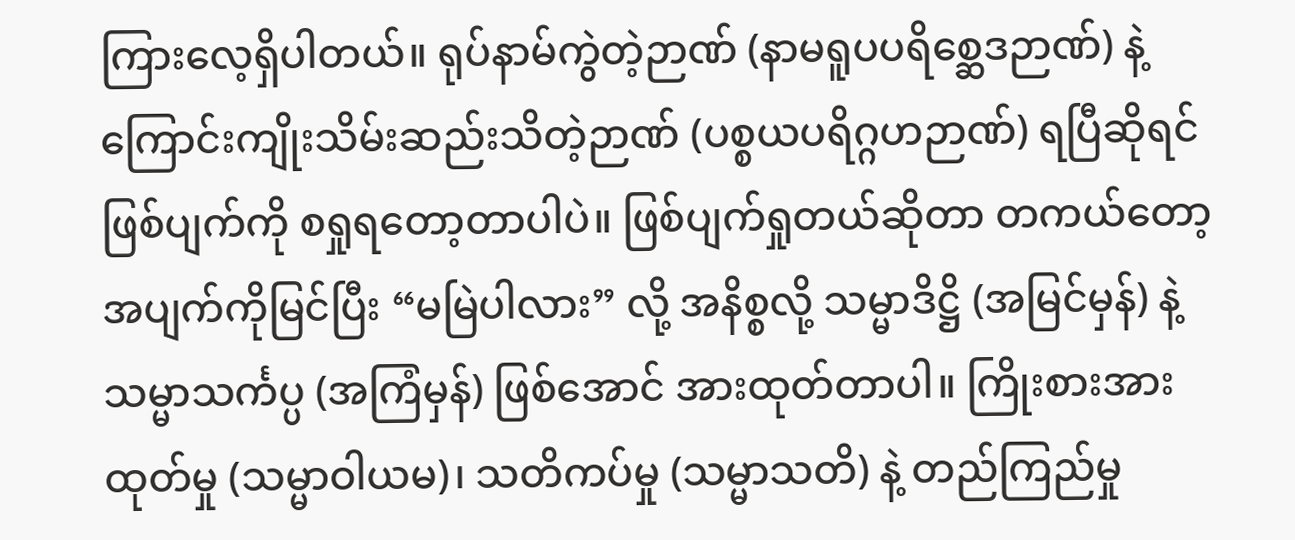ကြားလေ့ရှိပါတယ်။ ရုပ်နာမ်ကွဲတဲ့ဉာဏ် (နာမရူပပရိစ္ဆေဒဉာဏ်) နဲ့ ကြောင်းကျိုးသိမ်းဆည်းသိတဲ့ဉာဏ် (ပစ္စယပရိဂ္ဂဟဉာဏ်) ရပြီဆိုရင် ဖြစ်ပျက်ကို စရှုရတော့တာပါပဲ။ ဖြစ်ပျက်ရှုတယ်ဆိုတာ တကယ်တော့ အပျက်ကိုမြင်ပြီး “မမြဲပါလား” လို့ အနိစ္စလို့ သမ္မာဒိဋ္ဌိ (အမြင်မှန်) နဲ့ သမ္မာသင်္ကပ္ပ (အကြံမှန်) ဖြစ်အောင် အားထုတ်တာပါ။ ကြိုးစားအားထုတ်မှု (သမ္မာဝါယမ)၊ သတိကပ်မှု (သမ္မာသတိ) နဲ့ တည်ကြည်မှု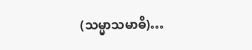(သမ္မာသမာဓိ)…